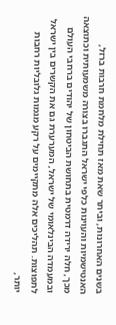בשנים האחרונות, וביתר שאת מאז תחילת מלחמת חרבות ברזל, האנטישמיות והעוינות כלפי ישראל התגברו בצורה משמעותית וכתוצאה מכך, חלה ירידה דרמטית בתחושת הביטחון של יהודים ברחבי העולם ובמעמדה הבינלאומי של ישראל, המערערת גם את הקשרים בין ישראל לתפוצות. תהליכים אלה מתקיימים על רקע מגמות גלובליות רחבות יותר,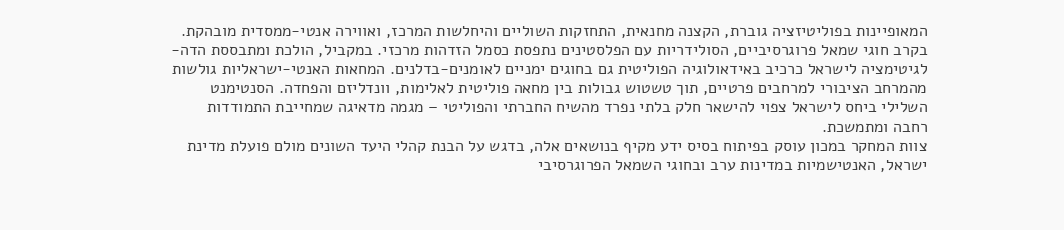המאופיינות בפוליטיזציה גוברת, הקצנה מחנאית, התחזקות השוליים והיחלשות המרכז, ואווירה אנטי-ממסדית מובהקת. בקרב חוגי שמאל פרוגרסיביים, הסולידריות עם הפלסטינים נתפסת כסמל הזדהות מרכזי. במקביל, הולכת ומתבססת הדה-לגיטימציה לישראל כרכיב באידאולוגיה הפוליטית גם בחוגים ימניים לאומנים-בדלנים. המחאות האנטי-ישראליות גולשות מהמרחב הציבורי למרחבים פרטיים, תוך טשטוש גבולות בין מחאה פוליטית לאלימות, וונדליזם והפחדה. הסנטימנט השלילי ביחס לישראל צפוי להישאר חלק בלתי נפרד מהשיח החברתי והפוליטי – מגמה מדאיגה שמחייבת התמודדות רחבה ומתמשכת.
צוות המחקר במכון עוסק בפיתוח בסיס ידע מקיף בנושאים אלה, בדגש על הבנת קהלי היעד השונים מולם פועלת מדינת ישראל, האנטישמיות במדינות ערב ובחוגי השמאל הפרוגרסיבי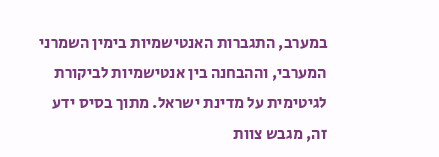במערב, התגברות האנטישמיות בימין השמרני המערבי, וההבחנה בין אנטישמיות לביקורת לגיטימית על מדינת ישראל. מתוך בסיס ידע זה, מגבש צוות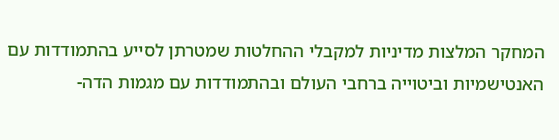המחקר המלצות מדיניות למקבלי ההחלטות שמטרתן לסייע בהתמודדות עם האנטישמיות וביטוייה ברחבי העולם ובהתמודדות עם מגמות הדה-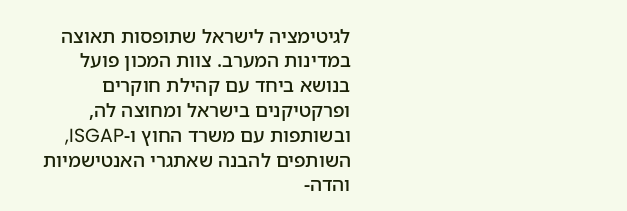לגיטימציה לישראל שתופסות תאוצה במדינות המערב. צוות המכון פועל בנושא ביחד עם קהילת חוקרים ופרקטיקנים בישראל ומחוצה לה, ובשותפות עם משרד החוץ ו-ISGAP, השותפים להבנה שאתגרי האנטישמיות והדה-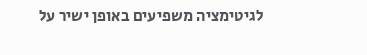לגיטימציה משפיעים באופן ישיר על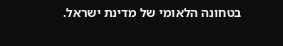בטחונה הלאומי של מדינת ישראל.